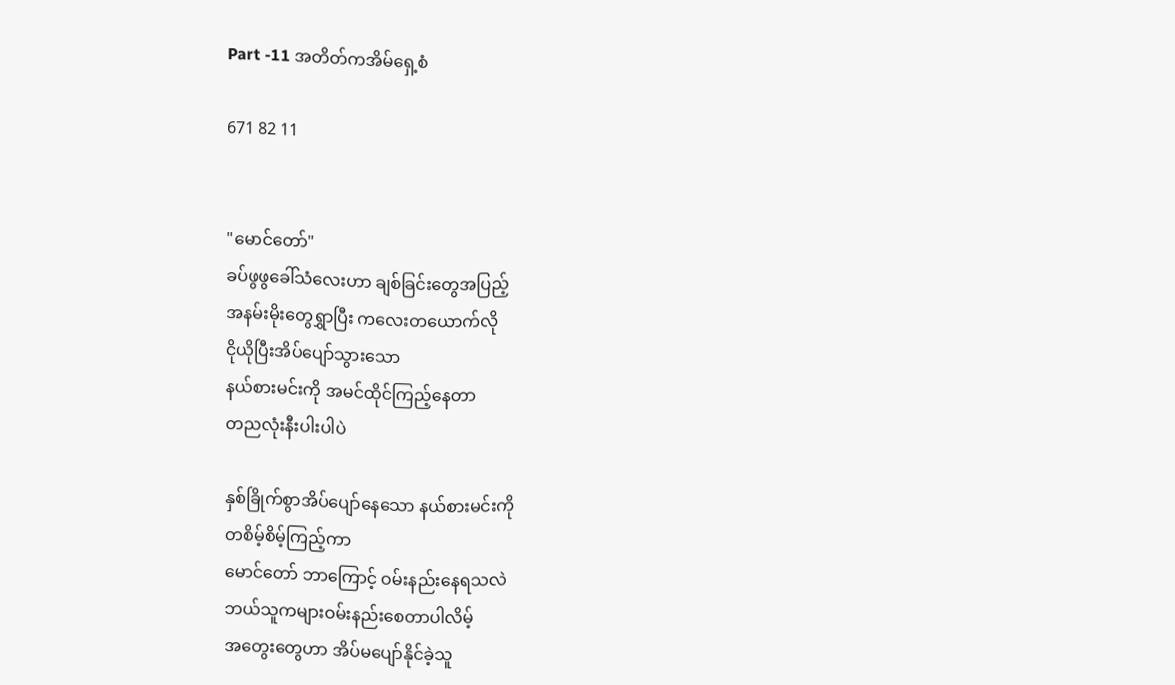Part -11 အတိတ်ကအိမ်ရှေ့စံ

671 82 11


"မောင်တော်"
ခပ်ဖွဖွခေါ်သံလေးဟာ ချစ်ခြင်းတွေအပြည့်
အနမ်းမိုးတွေရွှာပြီး ကလေးတယောက်လို
ငိုယိုပြီးအိပ်ပျော်သွားသော
နယ်စားမင်းကို အမင်ထိုင်ကြည့်နေတာ
တညလုံးနီးပါးပါပဲ

နှစ်ခြိုက်စွာအိပ်ပျော်နေသော နယ်စားမင်းကို
တစိမ့်စိမ့်ကြည့်ကာ
မောင်တော် ဘာကြောင့် ဝမ်းနည်းနေရသလဲ
ဘယ်သူကများဝမ်းနည်းစေတာပါလိမ့်
အတွေးတွေဟာ အိပ်မပျော်နိုင်ခဲ့သူ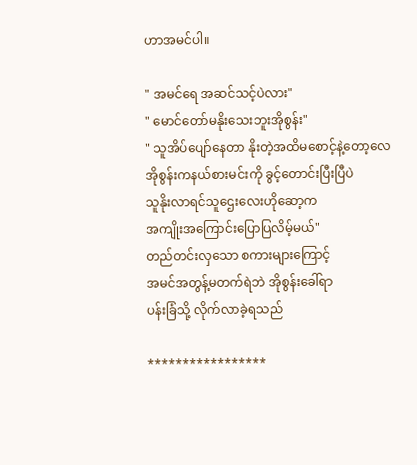ဟာအမင်ပါ။

" အမင်ရေ အဆင်သင့်ပဲလား"
" မောင်တော်မနိုးသေးဘူးအိုစွန်း"
" သူအိပ်ပျော်နေတာ နိုးတဲ့အထိမစောင့်နဲ့တော့လေ
အိုစွန်းကနယ်စားမင်းကို ခွင့်တောင်းပြီးပြီပဲ
သူနိုးလာရင်သူဌေးလေးဟိုဆော့က
အကျိုးအကြောင်းပြောပြလိမ့်မယ်"
တည်တင်းလှသော စကားများကြောင့်
အမင်အတွန့်မတက်ရဲဘဲ အိုစွန်းခေါ်ရာ
ပန်းခြံသို့ လိုက်လာခဲ့ရသည်

*****************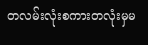တလမ်းလုံးစကားတလုံးမှမ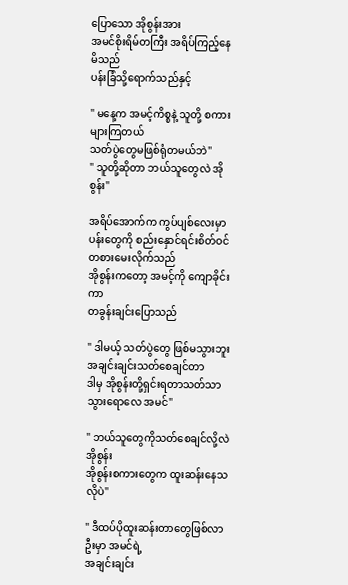ပြောသော အိုစွန်းအား
အမင်စိုးရိမ်တကြီး အရိပ်ကြည့်နေမိသည်
ပန်းခြံသို့ရောက်သည်နှင့်

" မနေ့က အမင့်ကိစ္စနဲ့ သူတို့ စကားများကြတယ်
သတ်ပွဲတွေမဖြစ်ရုံတမယ်ဘဲ"
" သူတို့ဆိုတာ ဘယ်သူတွေလဲ အိုစွန်း"

အရိပ်အောက်က ကွပ်ပျစ်လေးမှာ
ပန်းတွေကို စည်းနှောင်ရင်းစိတ်ဝင်တစားမေးလိုက်သည်
အိုစွန်းကတော့ အမင့်ကို ကျောခိုင်းကာ
တခွန်းချင်းပြောသည်

" ဒါမယ့် သတ်ပွဲတွေ ဖြစ်မသွားဘူး
အချင်းချင်းသတ်စေချင်တာ
ဒါမှ အိုစွန်းတို့ရှင်းရတာသတ်သာသွားရောလေ အမင်"

" ဘယ်သူတွေကိုသတ်စေချင်လို့လဲ အိုစွန်း
အိုစွန်းစကားတွေက ထူးဆန်းနေသလိုပဲ"

" ဒီထပ်ပိုထူးဆန်းတာတွေဖြစ်လာဦးမှာ အမင်ရဲ့
အချင်းချင်း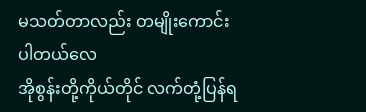မသတ်တာလည်း တမျိုးကောင်းပါတယ်လေ
အိုစွန်းတို့ကိုယ်တိုင် လက်တုံ့ပြန်ရ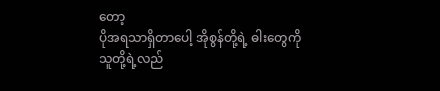တော့
ပိုအရသာရှိတာပေါ့ အိုစွန်တို့ရဲ့ ဓါးတွေကို
သူတို့ရဲ့လည်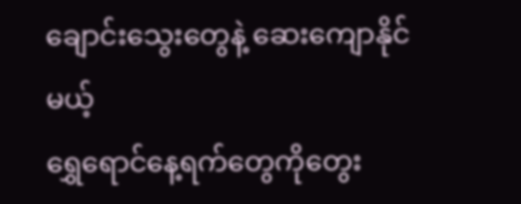ချောင်းသွေးတွေနဲ့ ဆေးကျောနိုင်မယ့်
ရွှေရောင်နေ့ရက်တွေကိုတွေး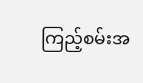ကြည့်စမ်းအ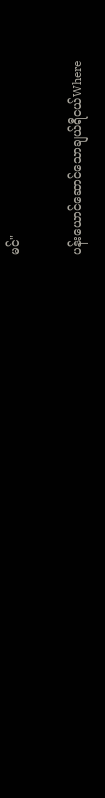မင်"

ပန်းယောင်ဆောင်သောချယ်ရီငယ်Where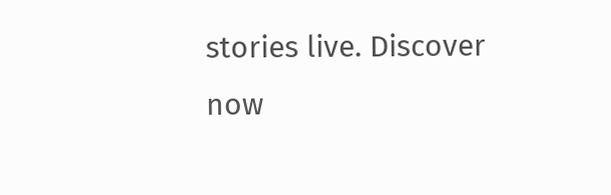stories live. Discover now